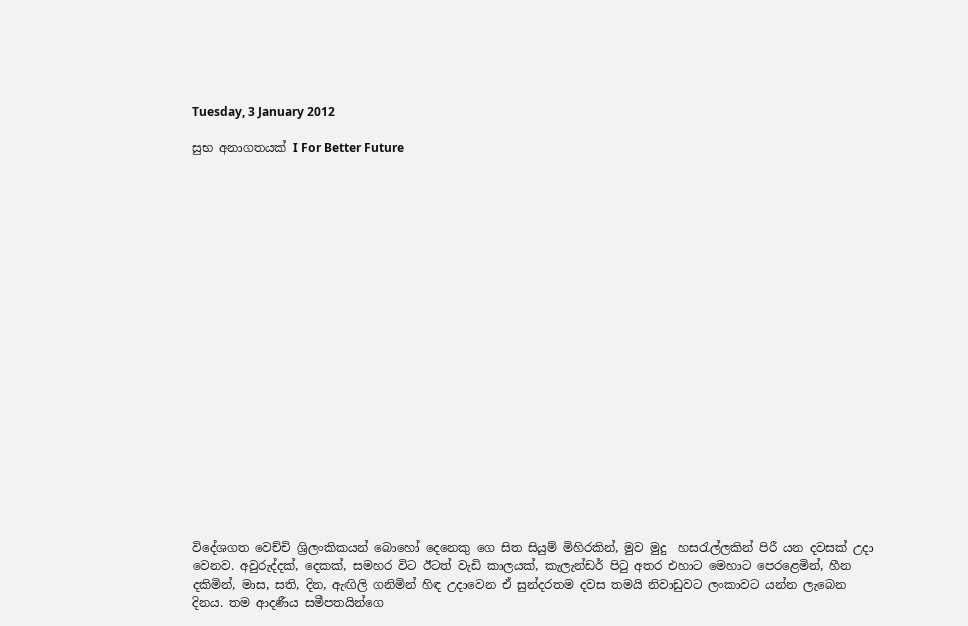Tuesday, 3 January 2012

සුභ අනාගතයක් I For Better Future





















විදේශගත වෙච්චි ශ්‍රිලංකිකයන් බොහෝ දෙනෙකු ගෙ සිත සියුම් මිහිරකින්, මුව මුදු  හස‍රැල්ලකින් පිරී යන දවසක් උදා වෙනව. අවුරුද්දක්, දෙකක්, සමහර විට ඊටත් වැඩි කාලයක්, කැලැන්ඩර් පි‍ටු අතර එහාට මෙහාට පෙරළෙමින්, හීන දකිමින්, මාස, සති, දින, ඇඟිලි ගනිමින් හිඳ උදාවෙන ඒ සුන්දරතම දවස තමයි නිවාඩුවට ලංකාවට යන්න ලැබෙන දිනය. තම ආදණීය සමීපතයින්ගෙ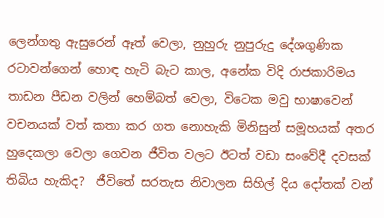ලෙන්ගතු ඇසුරෙන් ඈත් වෙලා, නුහුරු නුපුරුදු දේශගුණික රටාවන්ගෙන් හොඳ හැටි බැට කාල, අනේක විදි රාජකාරිමය තාඩන පීඩන වලින් හෙම්බත් වෙලා, විටෙක මවු භාෂාවෙන් වචනයක් වත් කතා කර ගත නොහැකි මිනිසුන් සමූහයක් අතර හුදෙකලා වෙලා ගෙවන ජීවිත වලට ඊටත් වඩා සංවේදී දවසක් තිබිය හැකිද?  ජීවිතේ සරතැස නිවාලන සිහිල් දිය දෝතක් වන්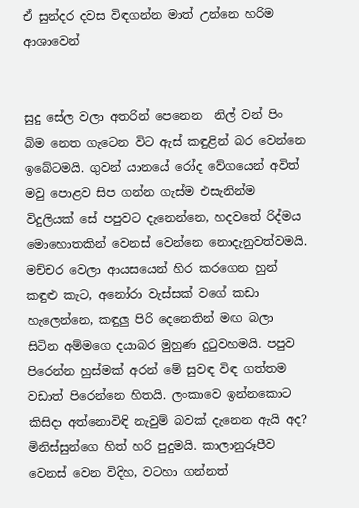ඒ සුන්දර දවස විඳගන්න මාත් උන්නෙ හරිම ආශාවෙන්


සුදු සේල වලා අතරින් පෙනෙන  නිල් වන් පිං බිම නෙත ගැටෙන විට ඇස් කඳුළින් බර වෙන්නෙ ඉබේටමයි. ගුවන් යානයේ රෝද වේගයෙන් අවිත් මවු පොළව සිප ගන්න ගැස්ම එසැනින්ම විදුලියක් සේ පපුවට දැනෙන්නෙ, හදවතේ රිද්මය මොහොතකින් වෙනස් වෙන්නෙ නොදැනුවත්වමයි. මච්චර වෙලා ආයසයෙන් හිර කරගෙන හුන් කඳුළු කැට, අනෝරා වැස්සක් වගේ කඩා හැලෙන්නෙ, කඳුලු පිරි දෙනෙතින් මඟ බලා සිටින අම්මගෙ දයාබර මුහුණ දු‍ටුවහමයි. පපුව පිරෙන්න හුස්මක් අරන් මේ සුවඳ විඳ ගත්තම වඩාත් පිරෙන්නෙ හිතයි. ලංකාවෙ ඉන්නකොට කිසිදා අත්නොවිඳි නැවුම් බවක් දැනෙන ඇයි අද? මිනිස්සුන්ගෙ හිත් හරි පුදුමයි. කාලානුරූපීව වෙනස් වෙන විදිහ, වටහා ගන්නත්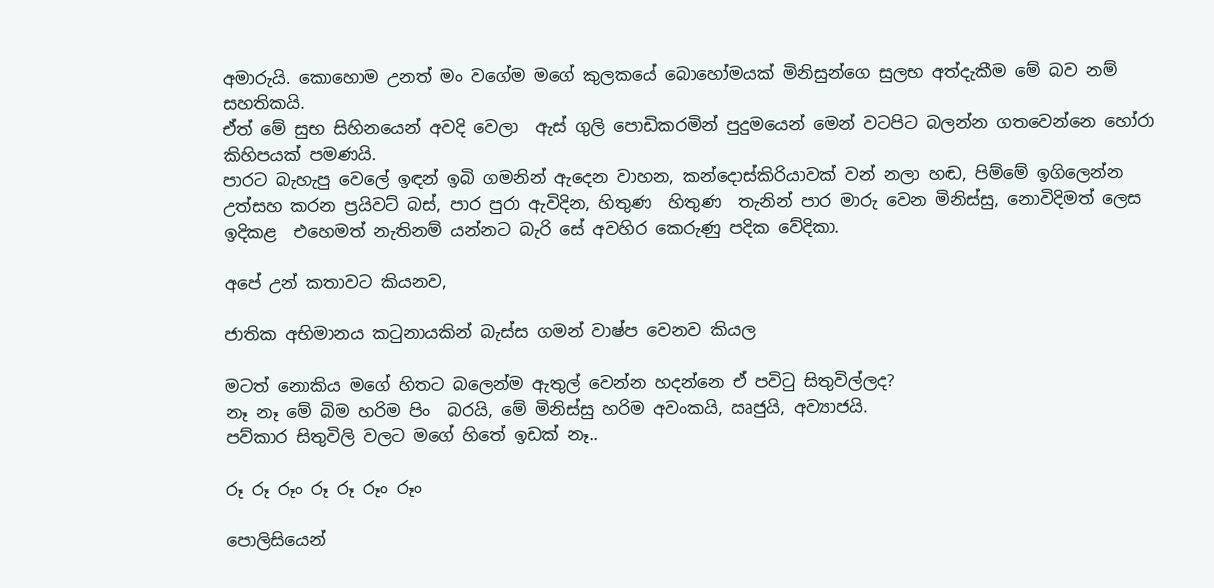අමාරුයි. කොහොම උනත් මං වගේම මගේ කුලකයේ බොහෝමයක් මිනිසුන්ගෙ සුලභ අත්දැකීම මේ බව නම් සහතිකයි.
ඒත් මේ සුභ සිහිනයෙන් අවදි වෙලා  ඇස් ගුලි පොඩිකරමින් පුදුමයෙන් මෙන් වටපිට බලන්න ගතවෙන්නෙ හෝරා කිහිපයක් පමණයි.
පාරට බැහැපු වෙලේ ඉඳන් ඉබි ගමනින් ඇදෙන වාහන, කන්දොස්කිරියාවක් වන් නලා හඬ, පිම්මේ ඉගිලෙන්න උත්සහ කරන ප්‍රයිවට් බස්, පාර පුරා ඇවිදින, හිතුණ  හිතුණ  තැනින් පාර මාරු වෙන මිනිස්සු, නොවිදිමත් ලෙස ඉදිකළ  එහෙමත් නැතිනම් යන්නට බැරි සේ අවහිර කෙරුණු පදික වේදිකා.

අපේ උන් කතාවට කියනව,

ජාතික අභිමානය ක‍ටුනායකින් බැස්ස ගමන් වාෂ්ප වෙනව කියල

මටත් නොකිය මගේ හිතට බලෙන්ම ඇතුල් වෙන්න හදන්නෙ ඒ පවි‍ටු සිතුවිල්ලද?
නෑ නෑ මේ බිම හරිම පිං  බරයි, මේ මිනිස්සු හරිම අවංකයි, ඍජුයි, අව්‍යාජයි.
පව්කාර සිතුවිලි වලට මගේ හිතේ ඉඩක් නෑ..

රූ රූ රූං රූ රූ රූං රූං

පොලිසියෙන්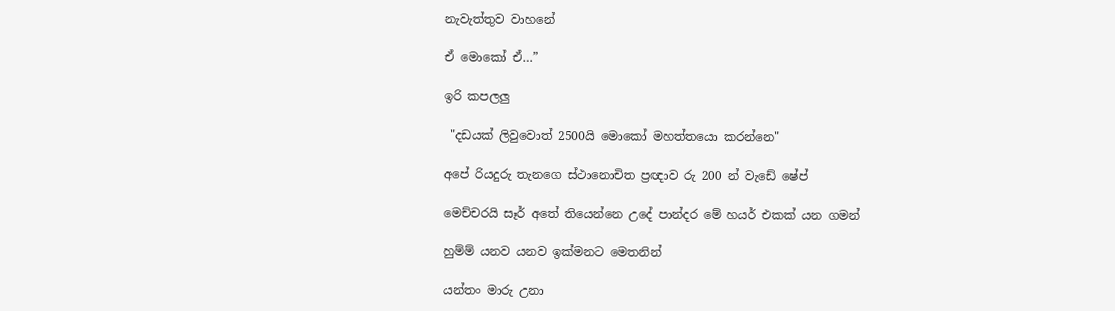නැවැත්තුව වාහනේ

ඒ මොකෝ ඒ…”

ඉරි කපලලු

 "දඩයක් ලිවුවොත් 2500යි මොකෝ මහත්තයො කරන්නෙ"

අපේ රියදුරු තැනගෙ ස්ථානොචිත ප්‍රඥාව රු 200 න් වැඩේ ෂේප්

මෙච්චරයි සෑර් අතේ තියෙන්නෙ උදේ පාන්දර මේ හයර් එකක් යන ගමන්

හුම්ම් යනව යනව ඉක්මනට මෙතනින්

යන්තං මාරු උනා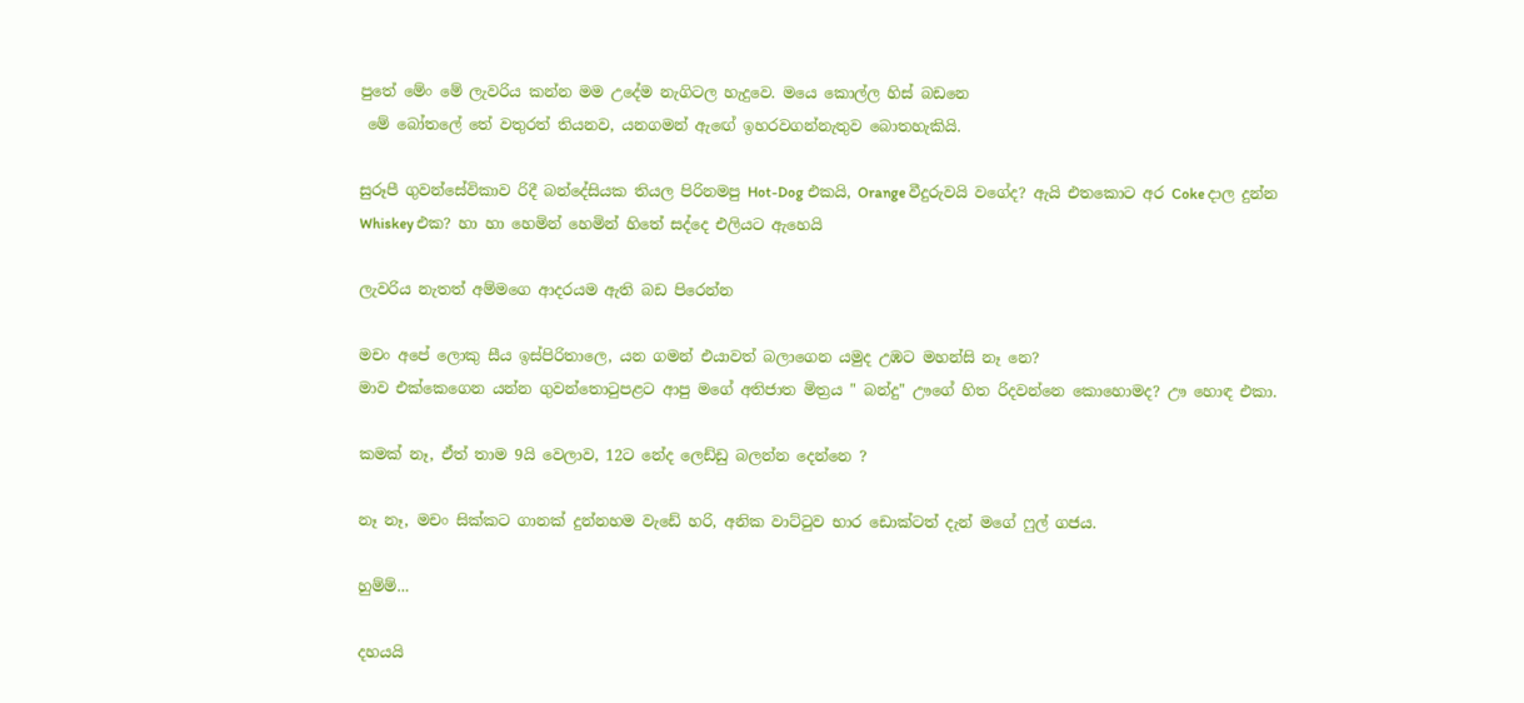පුතේ මේං මේ ලැවරිය කන්න මම උදේම නැගිටල හැදුවෙ. මයෙ කොල්ල හිස් බඩනෙ
 මේ බෝතලේ තේ වතුරත් තියනව, යනගමන් ඇ‍ඟේ ඉහරවගන්නැතුව බොතහැකියි.

සුරූපී ගුවන්සේවිකාව රිදී බන්දේසියක තියල පිරිනමපු Hot-Dog එකයි, Orange වීදුරුවයි වගේද? ඇයි එතකොට අර Coke දාල දුන්න Whiskey එක? හා හා හෙමින් හෙමින් හිතේ සද්දෙ එලියට ඇහෙයි

ලැවරිය නැතත් අම්මගෙ ආදරයම ඇති බඩ පිරෙන්න

මචං අපේ ලොකු සීය ඉස්පිරිතාලෙ, යන ගමන් එයාවත් බලාගෙන යමුද උඹට මහන්සි නෑ නෙ?
මාව එක්කෙගෙන යන්න ගුවන්තො‍ටුපළට ආපු මගේ අතිජාත මිත්‍රය " බන්දු" ඌගේ හිත රිදවන්නෙ කොහොමද? ඌ හොඳ එකා.

කමක් නෑ, ඒත් තාම 9යි වෙලාව, 12ට නේද ලෙඩ්ඩු බලන්න දෙන්නෙ ?

නෑ නෑ, මචං සික්කට ගානක් දුන්නහම වැඩේ හරි, අනික වාට්‍ටුව භාර ඩොක්ටත් දැන් මගේ ෆුල් ගජය.

හුම්ම්...

දහයයි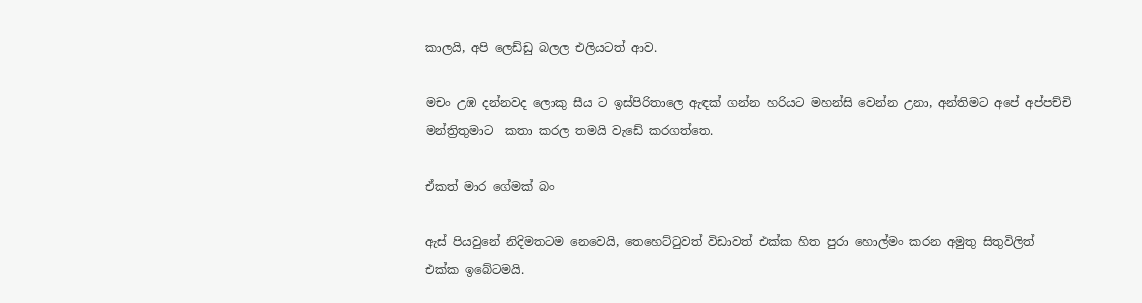කාලයි, අපි ලෙඩ්ඩු බලල එලියටත් ආව.

මචං උඹ දන්නවද ලොකු සීය ට ඉස්පිරිතාලෙ ඇඳක් ගන්න හරියට මහන්සි වෙන්න උනා, අන්තිමට අපේ අප්පච්චි මන්ත්‍රිතුමාට  කතා කරල තමයි වැඩේ කරගත්තෙ.

ඒකත් මාර ගේමක් බං

ඇස් පියවුනේ නිදිමතටම නෙවෙයි, තෙහෙට්‍ටුවත් විඩාවත් එක්ක හිත පුරා හොල්මං කරන අමුතු සිතුවිලිත් එක්ක ඉබේටමයි.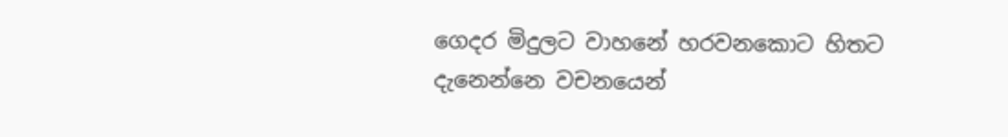ගෙදර මිදුලට වාහනේ හරවනකොට හිතට දැනෙන්නෙ වචනයෙන්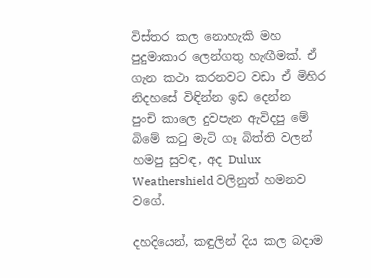විස්තර කල නොහැකි මහ පුදුමාකාර ලෙන්ගතු හැඟීමක්. ඒ ගැන කථා කරනවට වඩා ඒ මිහිර  නිදහසේ විඳින්න ඉඩ දෙන්න
පුංචි කාලෙ දුවපැන ඇවිදපු මේ බිමේ ක‍ටු මැටි ගෑ බිත්ති වලන් හමපු සුවඳ, අද Dulux Weathershield වලිනුත් හමනව වගේ.

දහදියෙන්, කඳුලින් දිය කල බදාම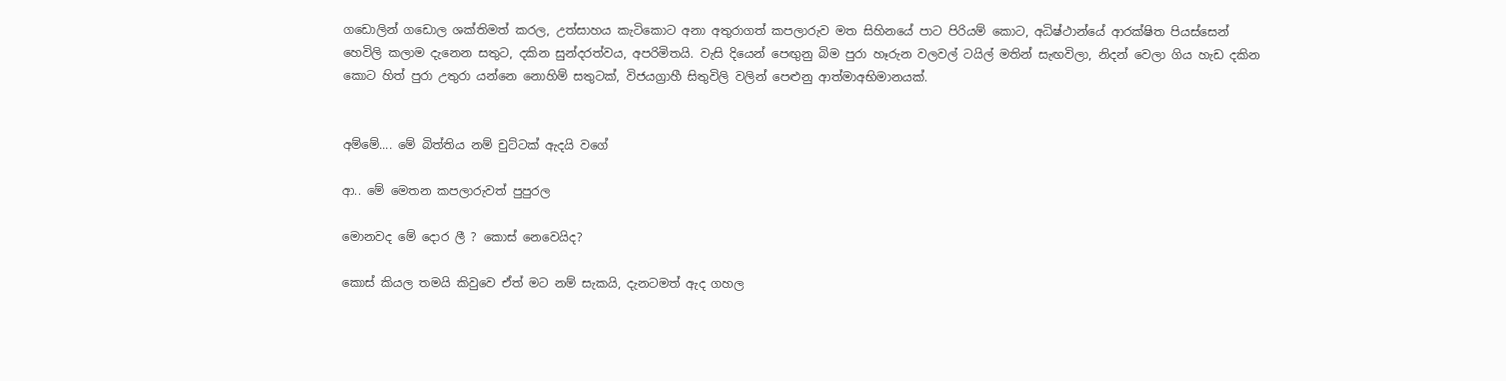ගඩොලින් ගඩොල ශක්තිමත් කරල, උත්සාහය කැටිකොට අනා අතුරාගත් කපලාරුව මත සිහිනයේ පාට පිරියම් කොට, අධිෂ්ථාන්යේ ආරක්ෂිත පියස්සෙන් හෙවිලි කලාම දැනෙන සතුට, දකින සුන්දරත්වය, අපරිමිතයි. වැසි දියෙන් පෙඟුනු බිම පුරා හෑරුන වලවල් ටයිල් මතින් සැඟවිලා, නිදන් වෙලා ගිය හැඩ දකින කොට හිත් පුරා උතුරා යන්නෙ නොහිම් සතුටක්, විජයග්‍රාහී සිතුවිලි වලින් පෙළුනු ආත්මාඅභිමානයක්.


අම්මේ.... මේ බිත්තිය නම් චුට්ටක් ඇදයි වගේ

ආ.. මේ මෙතන කපලාරුවත් පුපුරල

මොනවද මේ දොර ලී ? කොස් නෙවෙයිද?

කොස් කියල තමයි කිවුවෙ ඒත් මට නම් සැකයි, දැනටමත් ඇද ගහල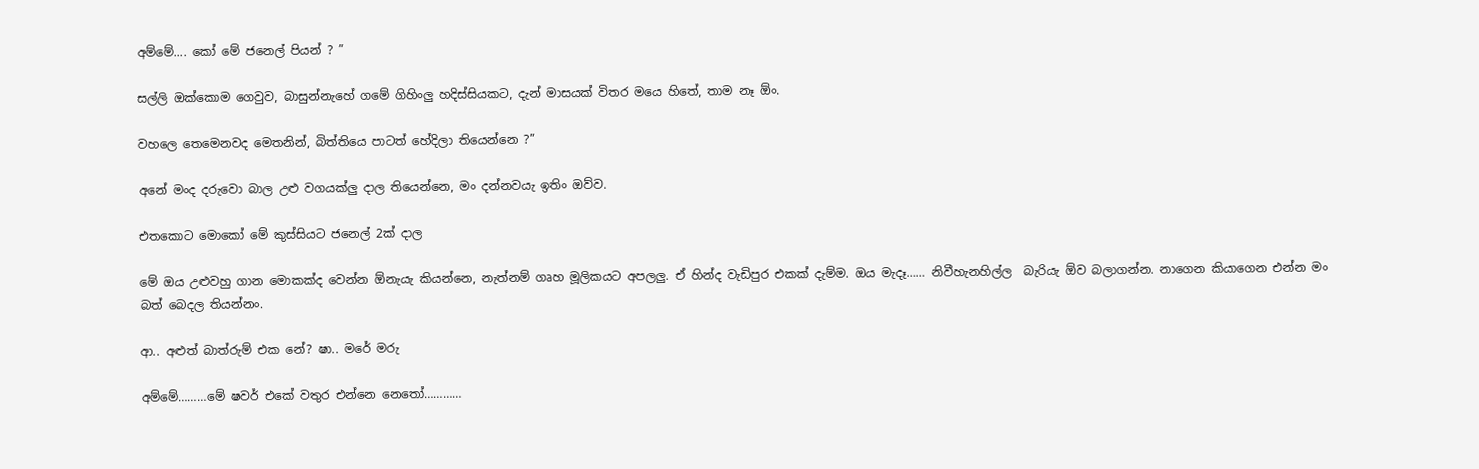අම්මේ.... කෝ මේ ජනෙල් පියන් ? ”

සල්ලි ඔක්කොම ගෙවුව, බාසුන්නැහේ ගමේ ගිහිංලු හදිස්සියකට, දැන් මාසයක් විතර මයෙ හිතේ, තාම නෑ ඕං.

වහලෙ තෙමෙනවද මෙතනින්, බිත්තියෙ පාටත් හේදිලා තියෙන්නෙ ?”

අනේ මංද දරුවො බාල උළු වගයක්ලු දාල තියෙන්නෙ, මං දන්නවයැ ඉතිං ඔව්ව.

එතකොට මොකෝ මේ කුස්සියට ජනෙල් 2ක් දාල

මේ ඔය උළුවහු ගාන මොකක්ද වෙන්න ඕනැයැ කියන්නෙ, නැත්නම් ගෘහ මූලිකයට අපලලු. ඒ හින්ද වැඩිපුර එකක් දැම්ම. ඔය මැදෑ…… නිවීහැනහිල්ල  බැරියැ ඕව බලාගන්න. නාගෙන කියාගෙන එන්න මං බත් බෙදල තියන්නං.

ආ.. අළුත් බාත්රුම් එක නේ? ෂා.. මරේ මරු

අම්මේ………මේ ෂවර් එකේ වතුර එන්නෙ නෙ‍තෝ…………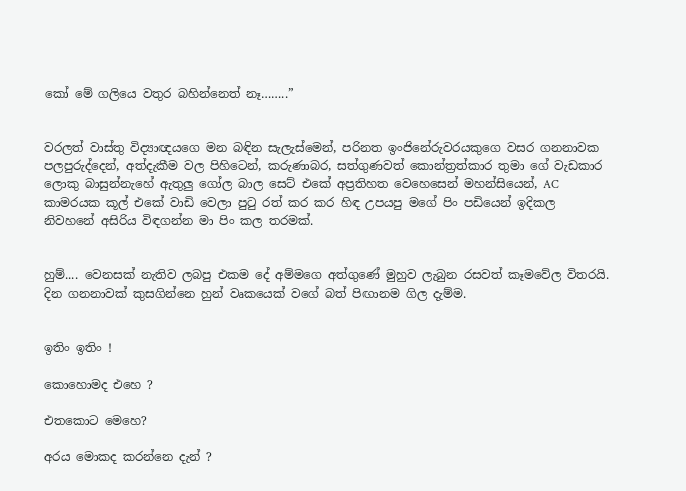කෝ මේ ගලියෙ වතුර බහින්නෙත් නෑ……..”


වරලත් වාස්තු විද්‍යාඥයගෙ මන බඳින සැලැස්මෙන්, පරිනත ඉංජිනේරුවරයකුගෙ වසර ගනනාවක පලපුරුද්දෙන්, අත්දැකීම වල පිහිටෙන්, කරුණාබර, සත්ගුණවත් කොන්ත්‍රත්කාර තුමා ගේ වැඩකාර ලොකු බාසුන්නැහේ ඇතුලු ගෝල බාල සෙට් එකේ අප්‍රතිහත වෙහෙසෙන් මහන්සියෙන්, AC කාමරයක කූල් එකේ වාඩි වෙලා පු‍ටු රත් කර කර හිඳ උපයපු මගේ පිං පඩියෙන් ඉදිකල නිවහනේ අසිරිය විඳගන්න මා පිං කල තරමක්.


හුම්.... වෙනසක් නැතිව ලබපු එකම දේ අම්මගෙ අත්ගුණේ මුහුව ලැබුන රසවත් කෑමවේල විතරයි. දින ගනනාවක් කුසගින්නෙ හුන් වෘකයෙක් වගේ බත් පිඟානම ගිල දැම්ම.


ඉතිං ඉතිං !

කොහොමද එහෙ ?

එතකොට මෙහෙ?

අරය මොකද කරන්නෙ දැන් ?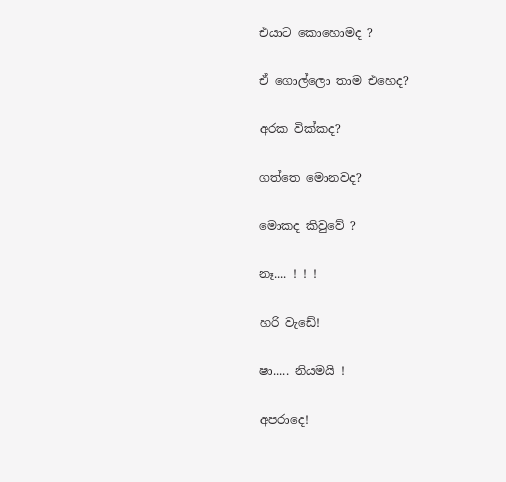එයාට කොහොමද ?

ඒ ගොල්ලො තාම එහෙද?

අරක වික්කද?

ගත්තෙ මොනවද?

මොකද කිවුවේ ?

නෑ.... ! ! !

හරි වැඩේ!

ෂා..... නියමයි !

අපරාදෙ!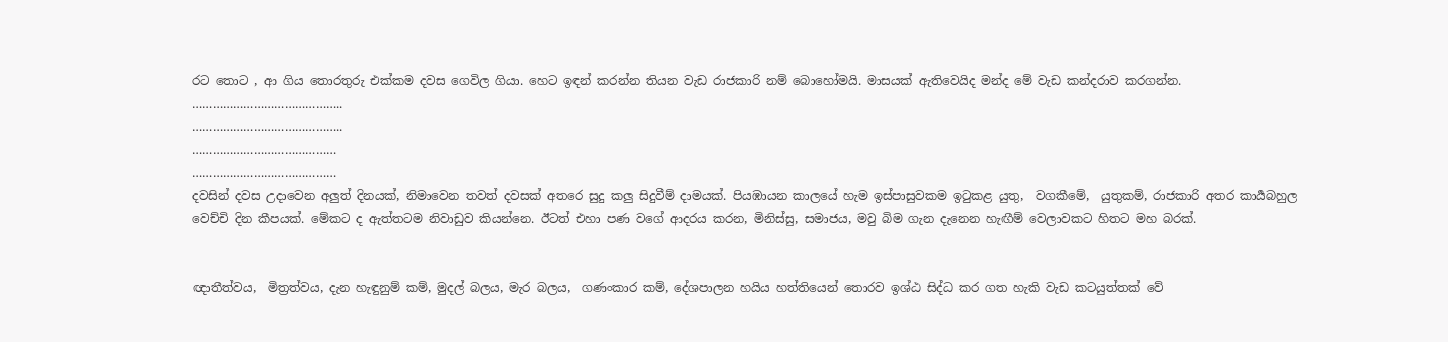රට තොට , ආ ගිය තොරතුරු එක්කම දවස ගෙවිල ගියා. හෙට ඉඳන් කරන්න තියන වැඩ රාජකාරි නම් බොහෝමයි. මාසයක් ඇතිවෙයිද මන්ද මේ වැඩ කන්දරාව කරගන්න.
……………………………………..
……………………………………..
……………………………………
……………………………………
දවසින් දවස උදාවෙන අලුත් දිනයක්, නිමාවෙන තවත් දවසක් අතරෙ සුදු කලු සිදුවීම් දාමයක්. පියඹායන කාලයේ හැම ඉස්පාසුවකම ඉ‍ටුකළ යුතු,  වගකීමේ,  යුතුකම්, රාජකාරි අතර කාර්‍යබහුල වෙච්චි දින කීපයක්. මේකට ද ඇත්තටම නිවාඩුව කියන්නෙ. ඊටත් එහා පණ වගේ ආදරය කරන, මිනිස්සු, සමාජය, මවු බිම ගැන දැනෙන හැඟීම් වෙලාවකට හිතට මහ බරක්.


ඥාතීත්වය,  මිත්‍රත්වය, දැන හැඳුනුම් කම්, මුදල් බලය, මැර බලය,  ගණංකාර කම්, දේශපාලන හයිය හත්තියෙන් තොරව ඉශ්ඨ සිද්ධ කර ගත හැකි වැඩ කටයුත්තක් වේ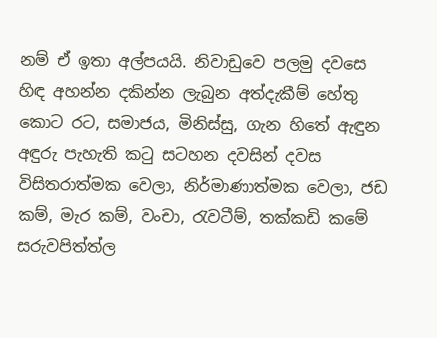නම් ඒ ඉතා අල්පයයි. නිවාඩුවෙ පලමු දවසෙ හිඳ අහන්න දකින්න ලැබුන අත්දැකීම් හේතු කොට රට, සමාජය, මිනිස්සු, ගැන හිතේ ඇඳුන අඳුරු පැහැති ක‍ටු සටහන දවසින් දවස විසිතරාත්මක වෙලා, නිර්මාණාත්මක වෙලා, ජඩ කම්, මැර කම්, වංචා, රැවටීම්, තක්කඩි කමේ සරුවපිත්ත්ල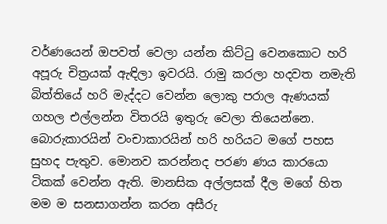වර්ණයෙන් ඔපවත් වෙලා යන්න කිට්‍ටු වෙනකොට හරි අපූරු චිත්‍රයක් ඇඳිලා ඉවරයි. රාමු කරලා හදවත නමැති බිත්තියේ හරි මැද්දට වෙන්න ලොකු පරාල ඇණයක් ගහල එල්ලන්න විතරයි ඉතුරු වෙලා තියෙන්නෙ.
බොරුකාරයින් වංචාකාරයින් හරි හරියට මගේ පහස සුහද පැතුව. මොනව කරන්නද පරණ ණය කාරයො ටිකක් වෙන්න ඇති. මානසික අල්ලසක් දීල මගේ හිත මම ම සනසාගන්න කරන අසීරු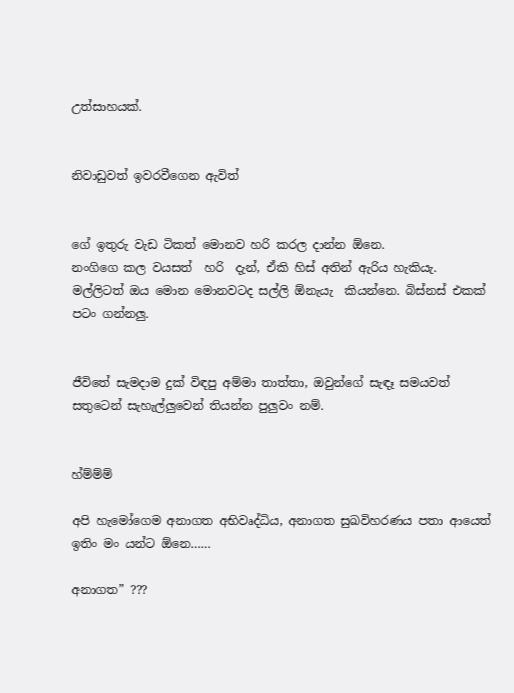උත්සාහයක්.


නිවාඩුවත් ඉවරවීගෙන ඇවිත්


ගේ ඉතුරු වැඩ ටිකත් මොනව හරි කරල දාන්න ඕනෙ.
නංගිගෙ කල වයසත්  හරි  දැන්, ඒකි හිස් අතින් ඇරිය හැකියැ.
මල්ලිටත් ඔය මොන මොනවටද සල්ලි ඕනැයැ  කියන්නෙ. බිස්නස් එකක් පටං ගන්නලු.


ජීවිතේ සැමදාම දුක් විඳපු අම්මා තාත්තා, ඔවුන්ගේ සැඳෑ සමයවත් සතුටෙන් සැහැල්ලුවෙන් තියන්න පුලුවං නම්.


හ්ම්ම්ම්

අපි හැමෝගෙම අනාගත අභිවෘද්ධිය, අනාගත සුඛවිහරණය පතා ආයෙත් ඉතිං මං යන්ට ඕනෙ……

අනාගත” ???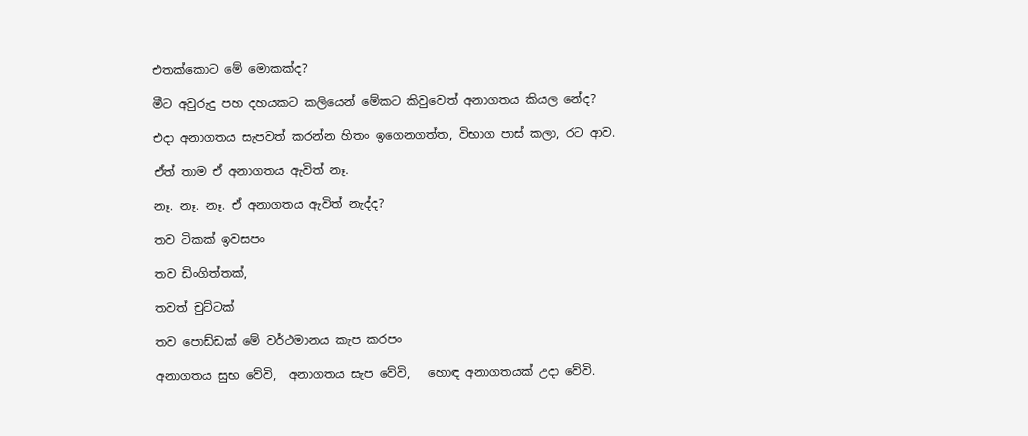එතක්කොට මේ මොකක්ද?

මීට අවුරුදු පහ දහයකට කලියෙන් මේකට කිවුවෙත් අනාගතය කියල නේද?

එදා අනාගතය සැපවත් කරන්න හිතං ඉගෙනගත්ත, විභාග පාස් කලා, රට ආව.

ඒත් තාම ඒ අනාගතය ඇවිත් නෑ.

නෑ. නෑ. නෑ. ඒ අනාගතය ඇවිත් නැද්ද?

තව ටිකක් ඉවසපං

තව ඩිංගිත්තක්,

තවත් චුට්ටක්

තව පොඩ්ඩක් මේ වර්ථමානය කැප කරපං

අනාගතය සුභ වේවි,  අනාගතය සැප වේවි,   හොඳ අනාගතයක් උදා වේවි.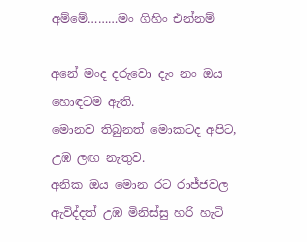අම්මේ………මං ගිහිං එන්නම්

අනේ මංද දරුවො දැං නං ඔය හොඳටම ඇති.
මොනව තිබුනත් මොකටද අපිට, උඹ ලඟ නැතුව.
අනික ඔය මොන රට රාජ්ජවල ඇවිද්දත් උඹ මිනිස්සු හරි හැටි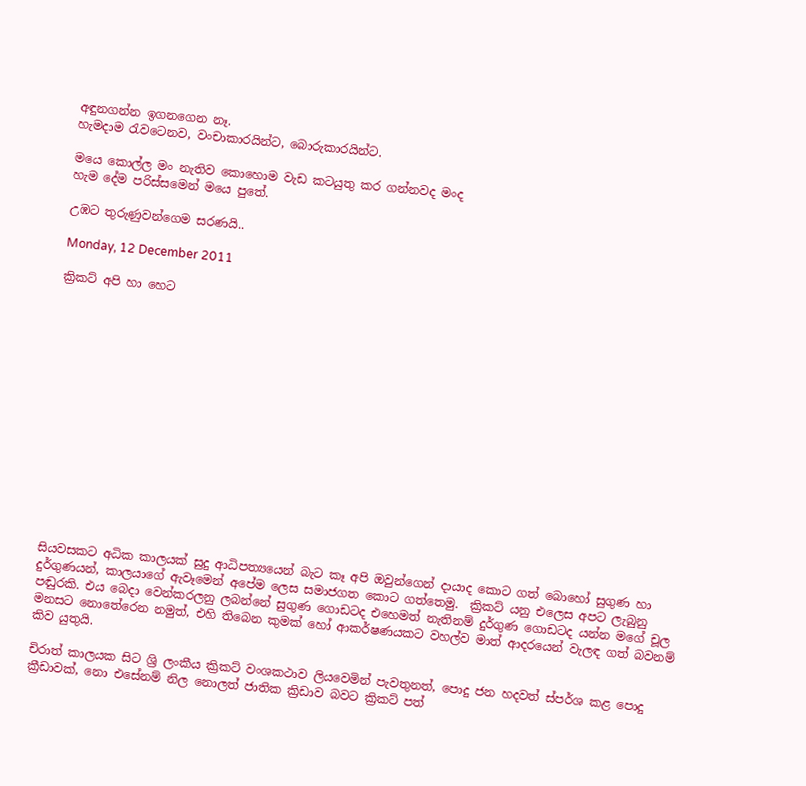අඳුනගන්න ඉගනගෙන නෑ.
හැමදාම ‍රැවටෙනව, වංචාකාරයින්ට, බොරුකාරයින්ට.

මයෙ කොල්ල මං නැතිව කොහොම වැඩ කටයුතු කර ගන්නවද මංද
හැම දේම පරිස්සමෙන් මයෙ පුතේ.

උඹට තුරුණුවන්ගෙම සරණයි..

Monday, 12 December 2011

ක්‍රිකට් අපි හා හෙට















සියවසකට අධික කාලයක් සුදු ආධිපත්‍යයෙන් බැට කෑ අපි ඔවුන්ගෙන් දායාද කොට ගත් බොහෝ සුගුණ හා දුර්ගුණයන්, කාලයාගේ ඇවෑමෙන් අපේම ලෙස සමාජගත කොට ගත්තෙමු.  ක්‍රිකට් යනු එලෙස අපට ලැබුනු පඬුරකි. එය බෙදා වෙන්කරලනු ලබන්නේ සුගුණ ගොඩටද එහෙමත් නැතිනම් දුර්ගුණ ගොඩටද යන්න මගේ චූල මනසට නොතේරෙන නමුත්, එහි තිබෙන කුමක් හෝ ආකර්ෂණයකට වහල්ව මාත් ආදරයෙන් වැලඳ ගත් බවනම් කිව යුතුයි.

චිරාත් කාලයක සිට ශ්‍රි ලංකීය ක්‍රිකට් වංශකථාව ලියවෙමින් පැවතුනත්, පොදු ජන හදවත් ස්පර්ශ කළ පොදු ක්‍රීඩාවක්, නො එසේනම් නිල නොලත් ජාතික ක්‍රිඩාව බවට ක්‍රිකට් පත්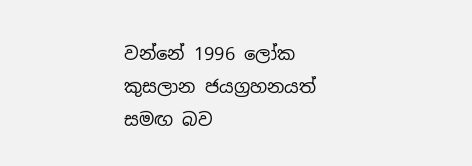වන්නේ 1996 ලෝක කුසලාන ජයග්‍රහනයත් සමඟ බව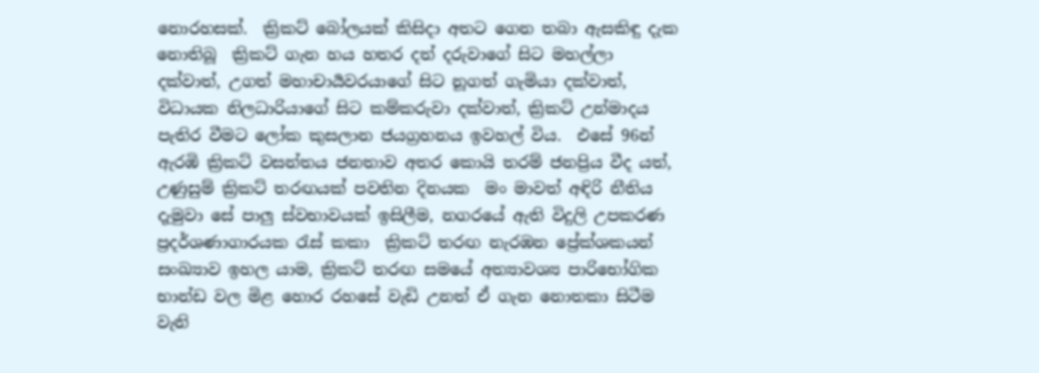නොරහසක්.  ක්‍රිකට් බෝලයක් කිසිදා අතට ගෙන තබා ඇසකිඳු දැක නොතිබූ  ක්‍රිකට් ගැන හය හතර දත් දරුවාගේ සිට මහල්ලා දක්වාත්, උගත් මහාචාර්‍යවරයාගේ සිට නූගත් ගැමියා දක්වාත්, විධායක නිලධාරියාගේ සිට කම්කරුවා දක්වාත්, ක්‍රිකට් උන්මාදය පැතිර වීමට ලෝක කුසලාන ජයග්‍රහනය ඉවහල් විය.  එසේ 96න් ඇරඹි ක්‍රිකට් වසන්තය ජනතාව අතර කොයි තරම් ජනප්‍රිය වීද යත්, උණුසුම් ක්‍රිකට් තරඟයක් පවතින දිනයක  මං මාවත් අඳිරි නීතිය දැමුවා සේ පාලු ස්වභාවයක් ඉසිලීම, නගරයේ ඇති විදුලි උපකරණ ප්‍රදර්ශණාගාරයක ‍රැස් කකා  ක්‍රිකට් තරඟ නැරඹන ප්‍රේක්ශකයන් සංඛ්‍යාව ඉහල යාම, ක්‍රිකට් තරඟ සමයේ අත්‍යාවශ්‍ය පාරිභෝගික භාන්ඩ වල මිළ හොර රහසේ වැඩි උනත් ඒ ගැන නොතකා සිටීම වැනි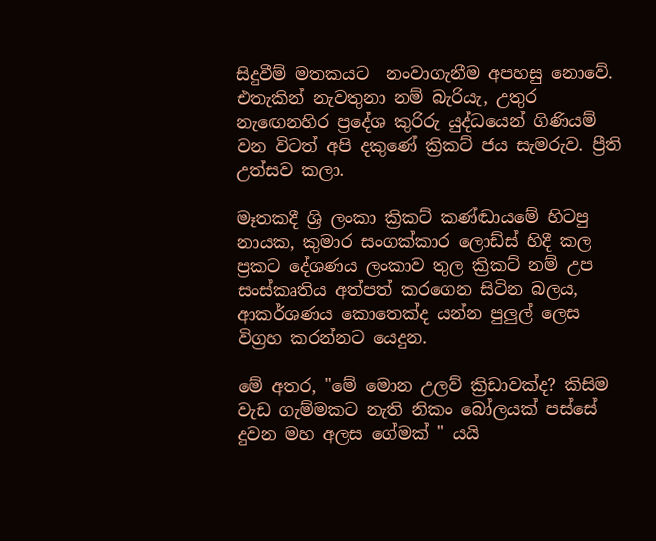සිදුවීම් මතකයට  නංවාගැනීම අපහසු නොවේ. එතැකින් නැවතුනා නම් බැරියැ, උතුර නැ‍ඟෙනහිර ප්‍රදේශ කුරිරු යුද්ධයෙන් ගිණියම් වන විටත් අපි දකුණේ ක්‍රිකට් ජය සැමරුව. ප්‍රීති උත්සව කලා.

මෑතකදී ශ්‍රි ලංකා ක්‍රිකට් කණ්ඬායමේ හිටපු නායක, කුමාර සංගක්කාර ලොඩ්ස් හිදී කල ප්‍රකට දේශණය ලංකාව තුල ක්‍රිකට් නම් උප සංස්කෘතිය අත්පත් කරගෙන සිටින බලය, ආකර්ශණය කොතෙක්ද යන්න පුලුල් ලෙස විග්‍රහ කරන්නට යෙදුන.

මේ අතර, "මේ මොන උලව් ක්‍රිඩාවක්ද? කිසිම වැඩ ගැම්මකට නැති නිකං බෝලයක් පස්සේ දුවන මහ අලස ගේමක් " යයි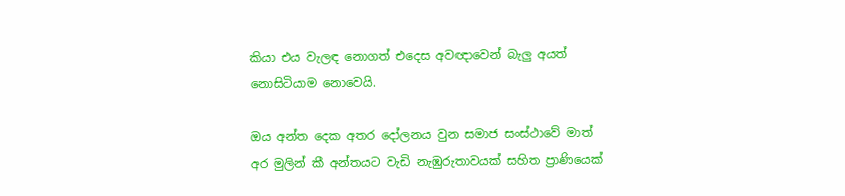කියා එය වැලඳ නොගත් එදෙස අවඥාවෙන් බැලු අයත් නොසිටියාම නොවෙයි.

ඔය අන්ත දෙක අතර දෝලනය වුන සමාජ සංස්ථාවේ මාත් අර මුලින් කී අන්තයට වැඩි නැඹුරුතාවයක් සහිත ප්‍රාණියෙක්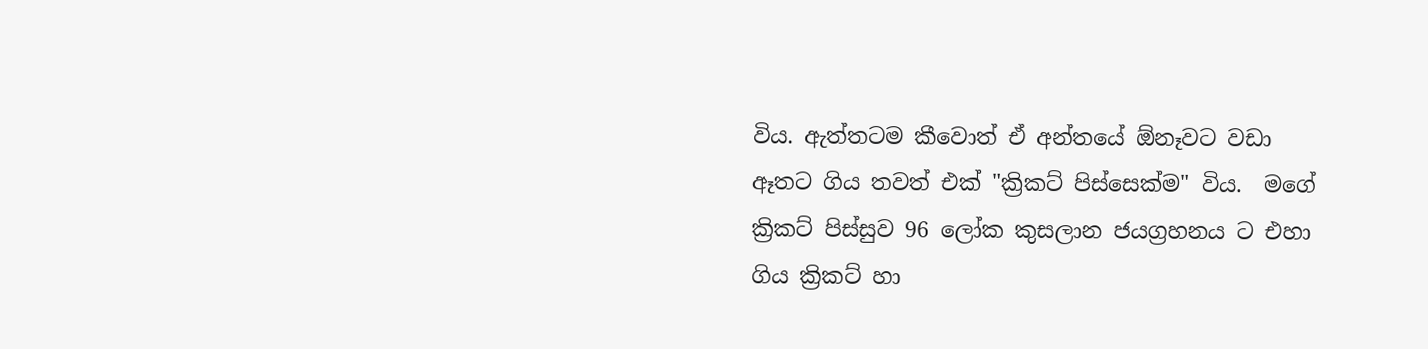විය. ඇත්තටම කීවොත් ඒ අන්තයේ ඕනෑවට වඩා ඈතට ගිය තවත් එක් "ක්‍රිකට් පිස්සෙක්ම" විය.  මගේ ක්‍රිකට් පිස්සුව 96 ලෝක කුසලාන ජයග්‍රහනය ට එහා ගිය ක්‍රිකට් හා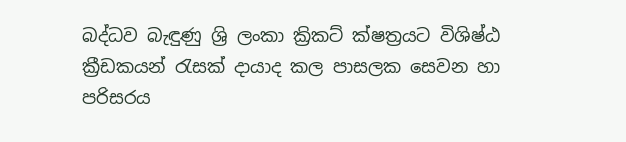බද්ධව බැඳුණු ශ්‍රි ලංකා ක්‍රිකට් ක්ෂත්‍රයට විශිෂ්ඨ ක්‍රීඩකයන් ‍රැසක් දායාද කල පාසලක සෙවන හා පරිසරය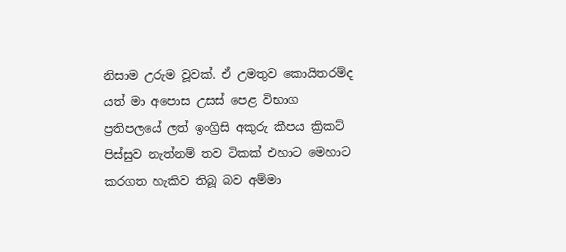නිසාම උරුම වූවක්. ඒ උමතුව කොයිතරම්ද යත් මා අපොස උසස් පෙළ විභාග ප්‍රතිපලයේ ලත් ඉංග්‍රිසි අකුරු කීපය ක්‍රිකට් පිස්සුව නැත්නම් තව ටිකක් එහාට මෙහාට කරගත හැකිව තිබූ බව අම්මා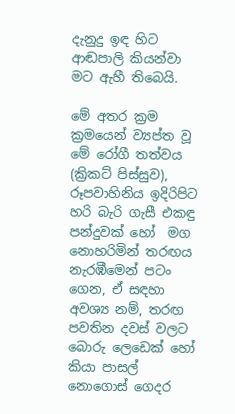දැනුදු ඉඳ හිට ආඬපාලි කියන්වා මට ඇහී තිබෙයි.

මේ අතර ක්‍රම ක්‍රමයෙන් ව්‍යප්ත වූ මේ රෝගී තත්වය (ක්‍රිකට් පිස්සුව), රූපවාහිනිය ඉදිරිපිට හරි බැරි ගැසී එකඳු පන්දුවක් හෝ  මග නොහරිමින් තරඟය නැරඹීමෙන් පටං ගෙන, ඒ සඳහා අවශ්‍ය නම්, තරඟ පවතින දවස් වලට බොරු ලෙඩෙක් හෝ කියා පාසල් නොගොස් ගෙදර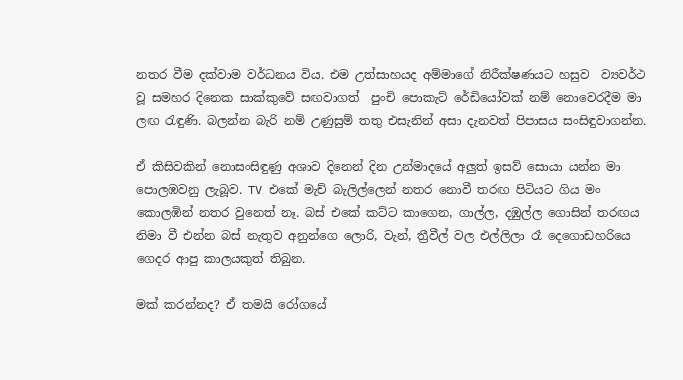නතර වීම දක්වාම වර්ධනය විය. එම උත්සාහයද අම්මාගේ නිරීක්ෂණයට හසුව  ව්‍යවර්ථ වූ සමහර දිනෙක සාක්කුවේ සඟවාගත්  පුංචි පොකැට් රේඩියෝවක් නම් නොවෙරදීම මා ලඟ ‍රැඳුණි. බලන්න බැරි නම් උණුසුම් තතු එසැනින් අසා දැනවත් පිපාසය සංසිඳුවාගන්න.

ඒ කිසිවකින් නොසංසිඳුණු අශාව දිනෙන් දින උන්මාදයේ අලුත් ඉසව් සොයා යන්න මා පොලඹවනු ලැබූව. TV එකේ මැච් බැලිල්ලෙන් නතර නොවී තරඟ පිටියට ගිය මං කොලඹින් නතර වුනෙත් නෑ. බස් එකේ කට්ට කාගෙන, ගාල්ල, දඹුල්ල ගොසින් තරඟය නිමා වී එන්න බස් නැතුව අනුන්ගෙ ලොරි, වැන්, ත්‍රීවීල් වල එල්ලිලා රෑ දෙගොඩහරියෙ ගෙදර ආපු කාලයකුත් තිබුන.

මක් කරන්නද? ඒ තමයි රෝගයේ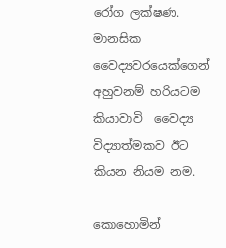රෝග ලක්ෂණ. මානසික වෛද්‍යවරයෙක්ගෙන්  අහුවනම් හරියටම කියාවාවි  වෛද්‍ය විද්‍යාත්මකව ඊට කියන නියම නම.

කොහොමින්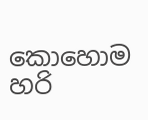කොහොම හරි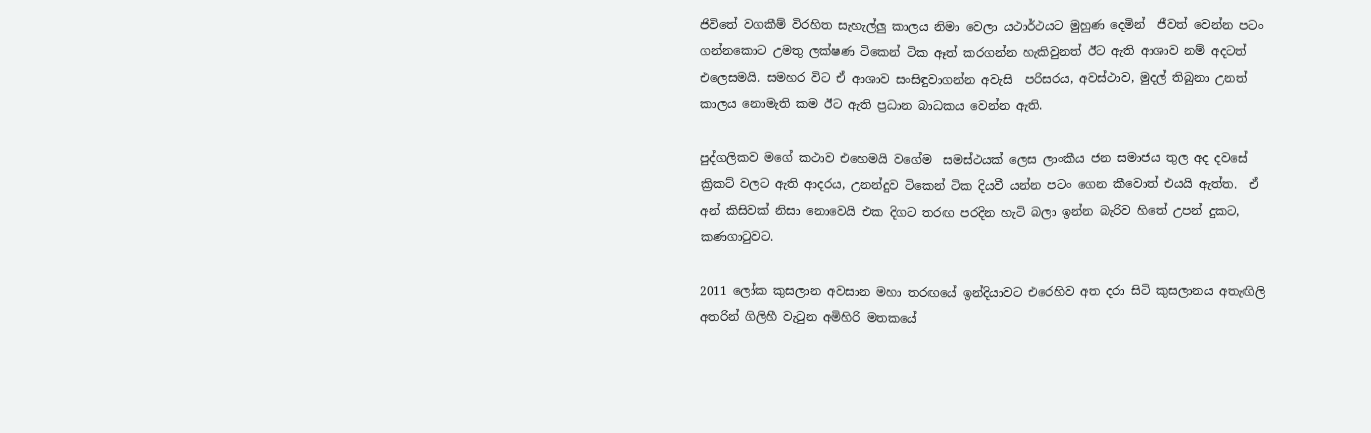ජිවිතේ වගකීම් විරහිත සැහැල්ලු කාලය නිමා වෙලා යථාර්ථයට මුහුණ දෙමින්  ජීවත් වෙන්න පටං ගන්නකොට උමතු ලක්ෂණ ටිකෙන් ටික ඈත් කරගන්න හැකිවුනත් ඊට ඇති ආශාව නම් අදටත් එලෙසමයි. සමහර විට ඒ ආශාව සංසිඳුවාගන්න අවැසි  පරිසරය, අවස්ථාව, මුදල් තිබුනා උනත් කාලය නොමැති කම ඊට ඇති ප්‍රධාන බාධකය වෙන්න ඇති.

පුද්ගලිකව මගේ කථාව එහෙමයි වගේම  සමස්ථයක් ලෙස ලාංකීය ජන සමාජය තුල අද දවසේ ක්‍රිකට් වලට ඇති ආදරය, උනන්දුව ටිකෙන් ටික දියවී යන්න පටං ගෙන කීවොත් එයයි ඇත්ත.  ඒ අන් කිසිවක් නිසා නොවෙයි එක දිගට තරඟ පරදින හැටි බලා ඉන්න බැරිව හිතේ උපන් දුකට, කණගා‍ටුවට.

2011 ලෝක කුසලාන අවසාන මහා තරඟයේ ඉන්දියාවට එරෙහිව අත දරා සිටි කුසලානය අතැඟිලි අතරින් ගිලිහී වැ‍ටුන අමිහිරි මතකයේ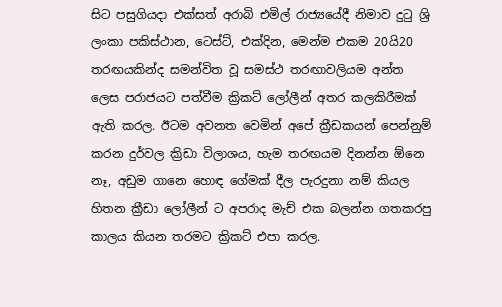සිට පසුගියදා එක්සත් අරාබි එමිල් රාජ්‍යයේදී නිමාව දු‍ටු ශ්‍රි ලංකා පකිස්ථාන, ටෙස්ට්, එක්දින, මෙන්ම එකම 20යි20 තරඟයකින්ද සමන්විත වූ සමස්ථ තරඟාවලියම අන්ත ලෙස පරාජයට පත්වීම ක්‍රිකට් ලෝලීන් අතර කලකිරීමක් ඇති කරල. ඊටම අවනත වෙමින් අපේ ක්‍රීඩකයන් පෙන්නුම් කරන දුර්වල ක්‍රිඩා විලාශය, හැම තරඟයම දිනන්න ඕනෙ නෑ, අඩුම ගානෙ හොඳ ගේමක් දීල පැරදුනා නම් කියල හිතන ක්‍රීඩා ලෝලීන් ට අපරාද මැච් එක බලන්න ගතකරපු කාලය කියන තරමට ක්‍රිකට් එපා කරල.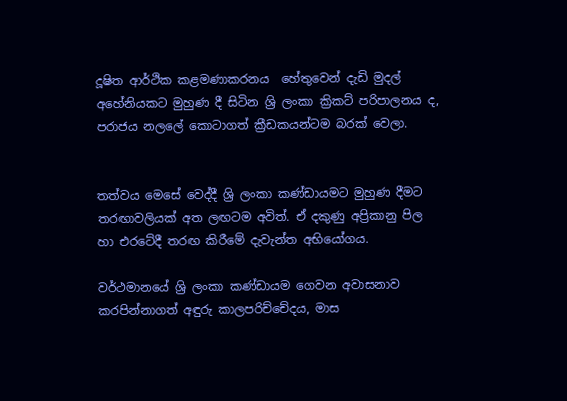දූෂිත ආර්ථික කළමණාකරනය  හේතුවෙන් දැඩි මුදල් අහේනියකට මුහුණ දී සිටින ශ්‍රි ලංකා ක්‍රිකට් පරිපාලනය ද, පරාජය නලලේ කොටාගත් ක්‍රීඩකයන්ටම බරක් වෙලා.


තත්වය මෙසේ වෙද්දී ශ්‍රි ලංකා කණ්ඩායමට මුහුණ දීමට තරඟාවලියක් අත ලඟටම අවිත්. ඒ දකුණු අප්‍රිකානු පිල හා එරටේදී තරඟ කිරීමේ දැවැන්ත අභියෝගය.

වර්ථමානයේ ශ්‍රි ලංකා කණ්ඩායම ගෙවන අවාසනාව කරපින්නාගත් අඳුරු කාලපරිච්චේදය, මාස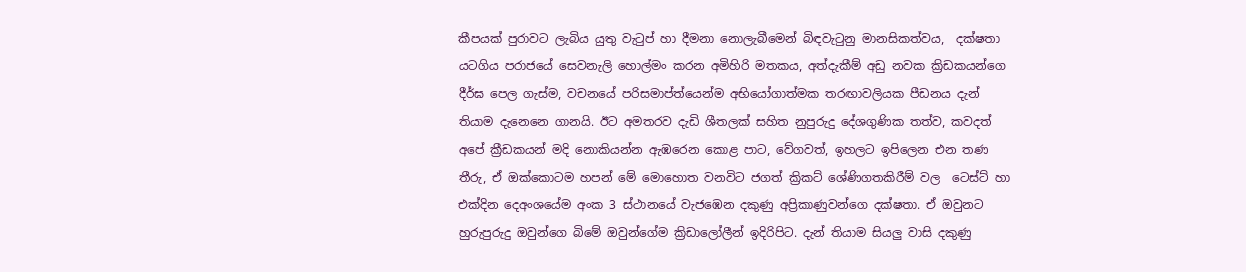කීපයක් පුරාවට ලැබිය යුතු වැ‍ටුප් හා දීමනා නොලැබීමෙන් බිඳවැ‍ටුනු මානසිකත්වය,  දක්ෂතා යටගිය පරාජයේ සෙවනැලි හොල්මං කරන අමිහිරි මතකය, අත්දැකීම් අඩු නවක ක්‍රිඩකයන්ගෙ දීර්ඝ පෙල ගැස්ම, වචනයේ පරිසමාප්ත්යෙන්ම අභියෝගාත්මක තරඟාවලියක පීඩනය දැන් තියාම දැනෙනෙ ගානයි. ඊට අමතරව දැඩි ශීතලක් සහිත නුපුරුදු දේශගුණික තත්ව, කවදත් අපේ ක්‍රීඩකයන් මදි නොකියන්න ඇඹරෙන කොළ පාට, වේගවත්, ඉහලට ඉපිලෙන එන තණ තීරු, ඒ ඔක්කොටම හපන් මේ මොහොත වනවිට ජගත් ක්‍රිකට් ශේණිගතකිරීම් වල  ටෙස්ට් හා එක්දින දෙඅංශයේම අංක 3 ස්ථානයේ වැජඹෙන දකුණු අප්‍රිකාණුවන්ගෙ දක්ෂතා. ඒ ඔවුනට හුරුපුරුදු ඔවුන්ගෙ බිමේ ඔවුන්ගේම ක්‍රිඩාලෝලීන් ඉදිරිපිට. දැන් තියාම සියලු වාසි දකුණු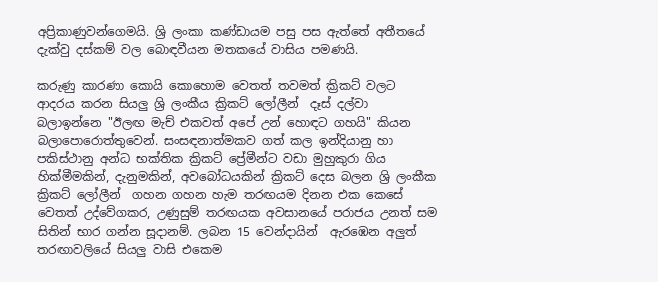අප්‍රිකාණුවන්ගෙමයි. ශ්‍රි ලංකා කණ්ඩායම පසු පස ඇත්තේ අතීතයේ දැක්වු දස්කම් වල බොඳවීයන මතකයේ වාසිය පමණයි.

කරුණු කාරණා කොයි කොහොම වෙතත් තවමත් ක්‍රිකට් වලට ආදරය කරන සියලු ශ්‍රි ලංකීය ක්‍රිකට් ලෝලීන්  දෑස් දල්වා බලාඉන්නෙ "ඊලඟ මැච් එකවත් අපේ උන් හොඳට ගහයි" කියන බලාපොරොත්තුවෙන්. සංසඳනාත්මකව ගත් කල ඉන්දියානු හා පකිස්ථානු අන්ධ භක්තික ක්‍රිකට් ප්‍රේමීන්ට වඩා මුහුකුරා ගිය හික්මීමකින්, දැනුමකින්, අවබෝධයකින් ක්‍රිකට් දෙස බලන ශ්‍රි ලංකීක ක්‍රිකට් ලෝලීන්  ගහන ගහන හැම තරඟයම දිනන එක කෙසේ වෙතත් උද්වේගකර, උණුසුම් තරඟයක අවසානයේ පරාජය උනත් සම සිතින් භාර ගන්න සූදානම්. ලබන 15 වෙන්දායින්  ඇරඹෙන අලුත් තරඟාවලියේ සියලු වාසි එකෙම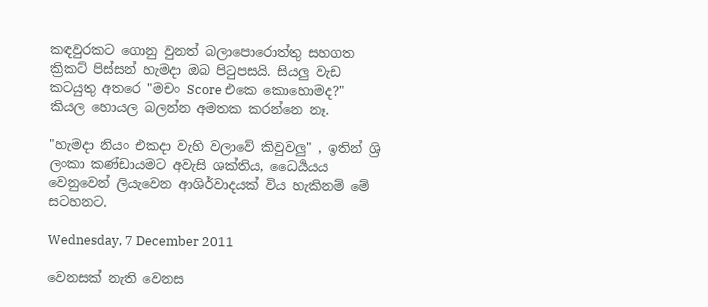කඳවුරකට ගොනු වුනත් බලාපොරොත්තු සහගත ක්‍රිකට් පිස්සන් හැමදා ඔබ පි‍ටුපසයි. සියලු වැඩ කටයුතු අතරෙ "මචං Score එකෙ කොහොමද?" කියල හොයල බලන්න අමතක කරන්නෙ නෑ.

"හැමදා නියං එකදා වැහි වලාවේ කිවුවලු" , ඉතින් ශ්‍රි ලංකා කණ්ඩායමට අවැසි ශක්තිය, ධෛර්‍යයය වෙනුවෙන් ලියැවෙන ආශිර්වාදයක් විය හැකිනම් මේ සටහනට.

Wednesday, 7 December 2011

වෙනසක් නැති වෙනස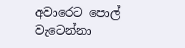අවාරෙට පොල් වැටෙන්නා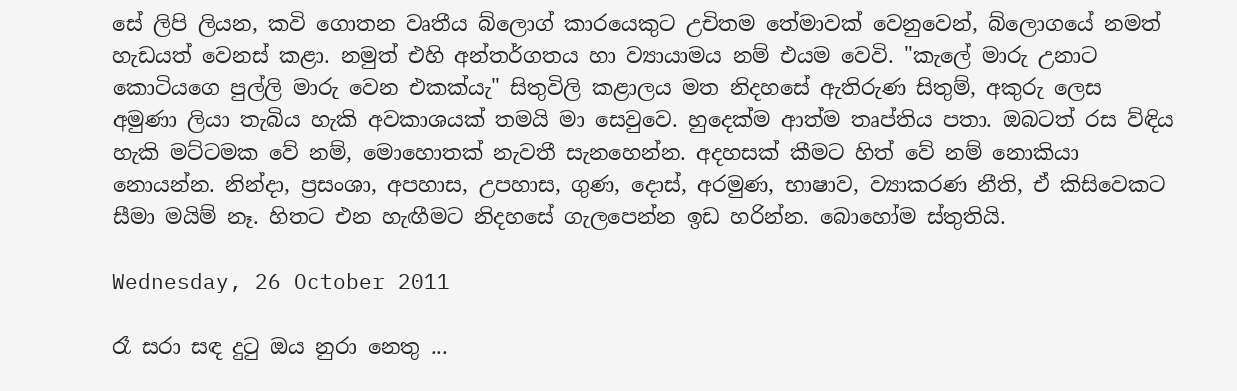සේ ලිපි ලියන, කවි ගොතන වෘතීය බ්ලොග් කාරයෙකුට උචිතම තේමාවක් වෙනුවෙන්, බ්ලොගයේ නමත් හැඩයත් වෙනස් කළා. නමුත් එහි අන්තර්ගතය හා ව්‍යායාමය නම් එයම වෙවි. "කැලේ මාරු උනාට කොටියගෙ පුල්ලි මාරු වෙන එකක්යැ" සිතුවිලි කළාලය මත නිදහසේ ඇතිරුණ සිතුම්, අකුරු ලෙස අමුණා ලියා තැබිය හැකි අවකාශයක් තමයි මා සෙවුවෙ. හුදෙක්ම ආත්ම තෘප්තිය පතා. ඔබටත් රස ව්ඳිය හැකි මට්ටමක වේ නම්, මොහොතක් නැවතී සැනහෙන්න. අදහසක් කීමට හිත් වේ නම් නොකියා නොයන්න. නින්දා, ප්‍රසංශා, අපහාස, උපහාස, ගුණ, දොස්, අරමුණ, භාෂාව, ව්‍යාකරණ නීති, ඒ කිසිවෙකට සීමා මයිම් නෑ. හිතට එන හැඟීමට නිදහසේ ගැලපෙන්න ඉඩ හරින්න. බොහෝම ස්තුතියි.

Wednesday, 26 October 2011

රෑ සරා සඳ දු‍ටු ඔය නුරා නෙතු ...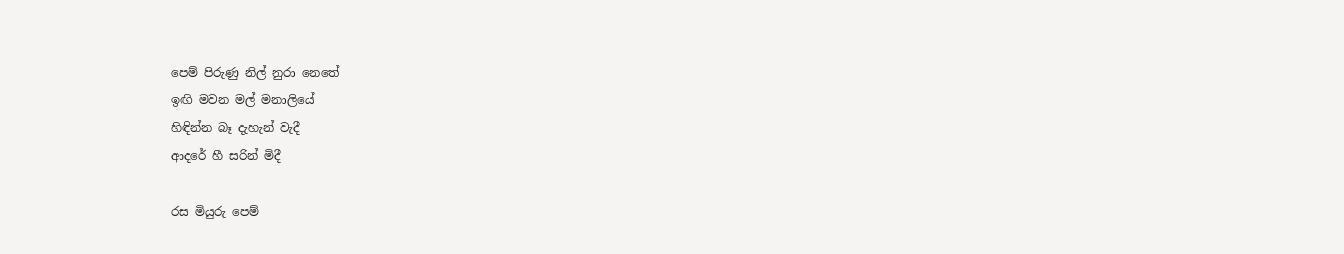පෙම් පිරුණු නිල් නුරා නෙතේ
ඉඟි මවන මල් මනාලියේ
හිඳින්න බෑ දැහැන් වැදී
ආදරේ හී සරින් මිදී

රස මියුරු පෙම්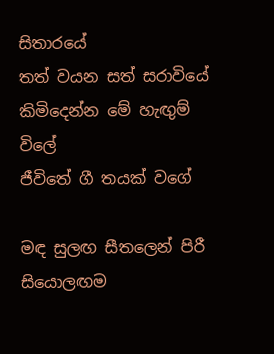සිතාරයේ
තත් වයන සත් සරාවියේ
කිමිදෙන්න මේ හැඟුම් විලේ
ජීවිතේ ගී තයක් වගේ

මඳ සුලඟ සීතලෙන් පිරී
සියොලඟම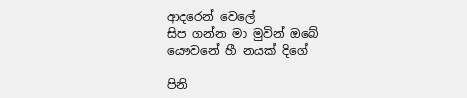ආදරෙන් වෙලේ
සිප ගන්න මා මුවින් ඔබේ
යෞවනේ හී නයක් දිගේ

පිනි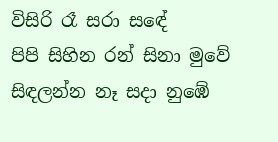විසිරි රෑ සරා සඳේ
පිපි සිහින රන් සිනා මුවේ
සිඳලන්න නෑ සදා නුඹේ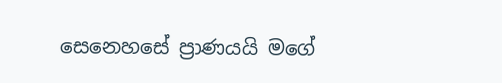සෙනෙහසේ ප්‍රාණයයි මගේ